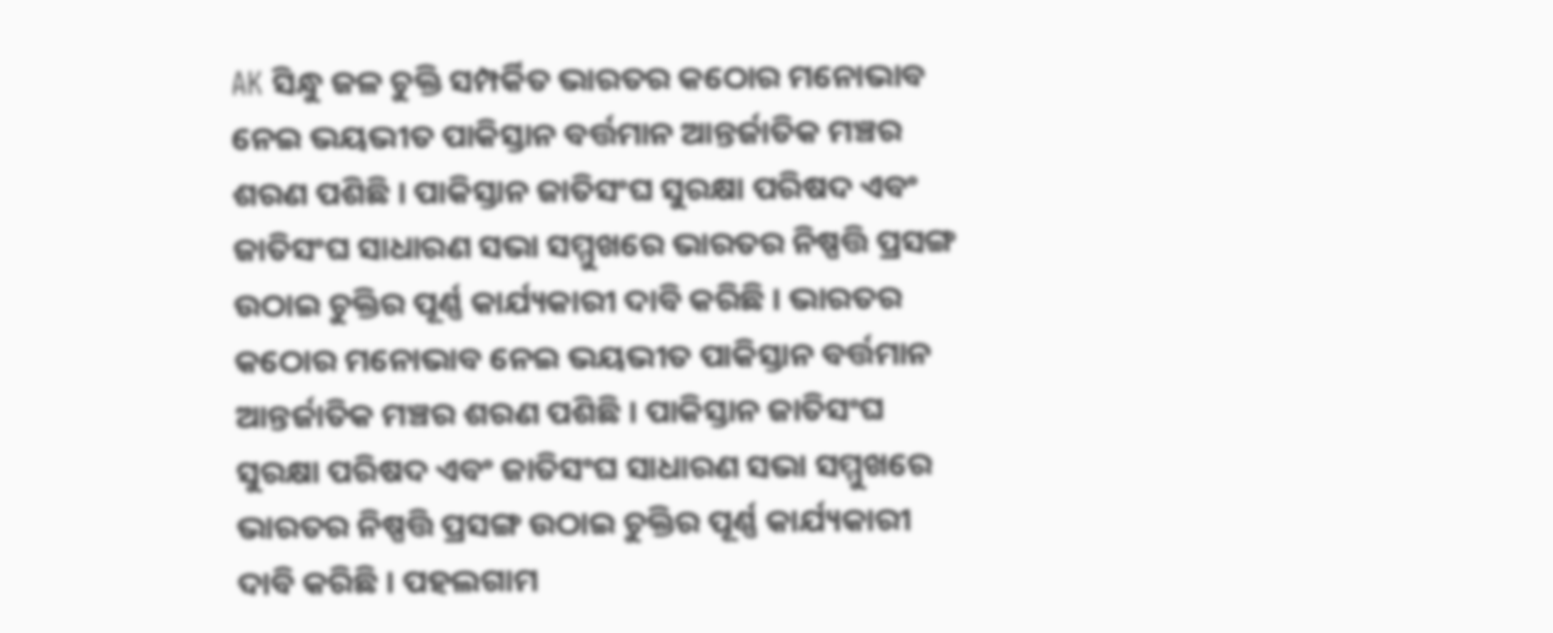AK ସିନ୍ଧୁ ଜଳ ଚୁକ୍ତି ସମ୍ପର୍କିତ ଭାରତର କଠୋର ମନୋଭାବ ନେଇ ଭୟଭୀତ ପାକିସ୍ତାନ ବର୍ତ୍ତମାନ ଆନ୍ତର୍ଜାତିକ ମଞ୍ଚର ଶରଣ ପଶିଛି । ପାକିସ୍ତାନ ଜାତିସଂଘ ସୁରକ୍ଷା ପରିଷଦ ଏବଂ ଜାତିସଂଘ ସାଧାରଣ ସଭା ସମ୍ମୁଖରେ ଭାରତର ନିଷ୍ପତ୍ତି ପ୍ରସଙ୍ଗ ଉଠାଇ ଚୁକ୍ତିର ପୂର୍ଣ୍ଣ କାର୍ଯ୍ୟକାରୀ ଦାବି କରିଛି । ଭାରତର କଠୋର ମନୋଭାବ ନେଇ ଭୟଭୀତ ପାକିସ୍ତାନ ବର୍ତ୍ତମାନ ଆନ୍ତର୍ଜାତିକ ମଞ୍ଚର ଶରଣ ପଶିଛି । ପାକିସ୍ତାନ ଜାତିସଂଘ ସୁରକ୍ଷା ପରିଷଦ ଏବଂ ଜାତିସଂଘ ସାଧାରଣ ସଭା ସମ୍ମୁଖରେ ଭାରତର ନିଷ୍ପତ୍ତି ପ୍ରସଙ୍ଗ ଉଠାଇ ଚୁକ୍ତିର ପୂର୍ଣ୍ଣ କାର୍ଯ୍ୟକାରୀ ଦାବି କରିଛି । ପହଲଗାମ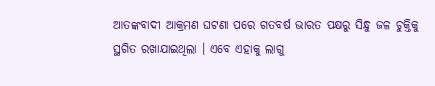ଆତଙ୍କବାଦୀ ଆକ୍ରମଣ ଘଟଣା ପରେ ଗତବର୍ଷ ଭାରତ ପକ୍ଷରୁ ସିନ୍ଧୁ ଜଳ ଚୁକ୍ତିକୁ ସ୍ଥଗିତ ରଖାଯାଇଥିଲା । ଏବେ ଏହାକୁ ଲାଗୁ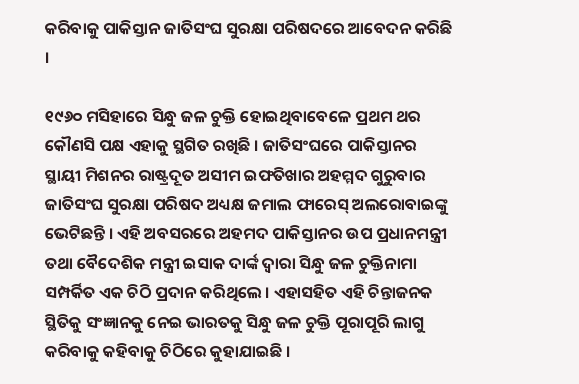କରିବାକୁ ପାକିସ୍ତାନ ଜାତିସଂଘ ସୁରକ୍ଷା ପରିଷଦରେ ଆବେଦନ କରିଛି ।

୧୯୬୦ ମସିହାରେ ସିନ୍ଧୁ ଜଳ ଚୁକ୍ତି ହୋଇଥିବାବେଳେ ପ୍ରଥମ ଥର କୌଣସି ପକ୍ଷ ଏହାକୁ ସ୍ଥଗିତ ରଖିଛି । ଜାତିସଂଘରେ ପାକିସ୍ତାନର ସ୍ଥାୟୀ ମିଶନର ରାଷ୍ଟ୍ରଦୂତ ଅସୀମ ଇଫତିଖାର ଅହମ୍ମଦ ଗୁରୁବାର ଜାତିସଂଘ ସୁରକ୍ଷା ପରିଷଦ ଅଧ୍ୟକ୍ଷ ଜମାଲ ଫାରେସ୍ ଅଲରୋବାଇଙ୍କୁ ଭେଟିଛନ୍ତି । ଏହି ଅବସରରେ ଅହମଦ ପାକିସ୍ତାନର ଉପ ପ୍ରଧାନମନ୍ତ୍ରୀ ତଥା ବୈଦେଶିକ ମନ୍ତ୍ରୀ ଇସାକ ଦାର୍ଙ୍କ ଦ୍ୱାରା ସିନ୍ଧୁ ଜଳ ଚୁକ୍ତିନାମା ସମ୍ପର୍କିତ ଏକ ଚିଠି ପ୍ରଦାନ କରିଥିଲେ । ଏହାସହିତ ଏହି ଚିନ୍ତାଜନକ ସ୍ଥିତିକୁ ସଂଜ୍ଞାନକୁ ନେଇ ଭାରତକୁ ସିନ୍ଧୁ ଜଳ ଚୁକ୍ତି ପୂରାପୂରି ଲାଗୁ କରିବାକୁ କହିବାକୁ ଚିଠିରେ କୁହାଯାଇଛି ।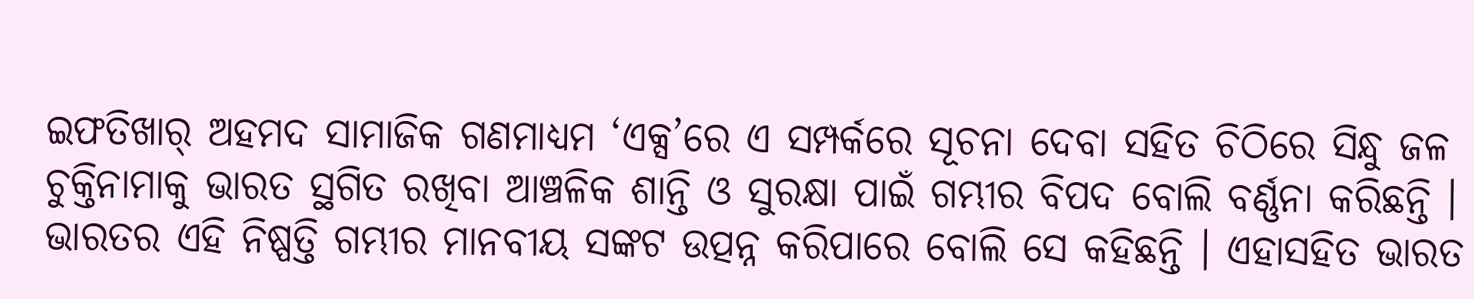ଇଫତିଖାର୍ ଅହମଦ ସାମାଜିକ ଗଣମାଧ୍ୟମ ‘ଏକ୍ସ’ରେ ଏ ସମ୍ପର୍କରେ ସୂଚନା ଦେବା ସହିତ ଚିଠିରେ ସିନ୍ଧୁ ଜଳ ଚୁକ୍ତିନାମାକୁ ଭାରତ ସ୍ଥଗିତ ରଖିବା ଆଞ୍ଚଳିକ ଶାନ୍ତି ଓ ସୁରକ୍ଷା ପାଇଁ ଗମ୍ଭୀର ବିପଦ ବୋଲି ବର୍ଣ୍ଣନା କରିଛନ୍ତି । ଭାରତର ଏହି ନିଷ୍ପତ୍ତି ଗମ୍ଭୀର ମାନବୀୟ ସଙ୍କଟ ଉତ୍ପନ୍ନ କରିପାରେ ବୋଲି ସେ କହିଛନ୍ତି । ଏହାସହିତ ଭାରତ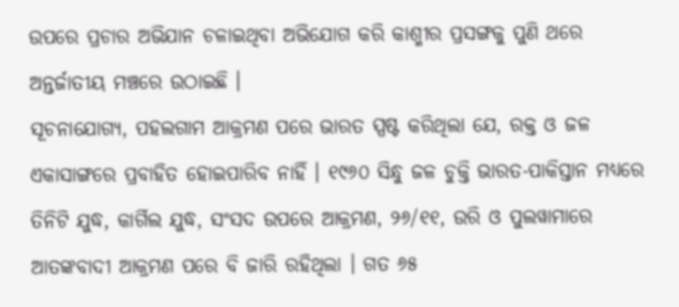ଉପରେ ପ୍ରଚାର ଅଭିଯାନ ଚଳାଇଥିବା ଅଭିଯୋଗ କରି କାଶ୍ମୀର ପ୍ରସଙ୍ଗକୁ ପୁଣି ଥରେ ଅନ୍ତର୍ଜାତୀୟ ମଞ୍ଚରେ ଉଠାଇଛି ।
ସୂଚନାଯୋଗ୍ୟ, ପହଲଗାମ ଆକ୍ରମଣ ପରେ ଭାରତ ସ୍ପଷ୍ଟ କରିଥିଲା ଯେ, ରକ୍ତ ଓ ଜଳ ଏକାସାଙ୍ଗରେ ପ୍ରବାହିତ ହୋଇପାରିବ ନାହିଁ । ୧୯୬୦ ସିନ୍ଧୁ ଜଳ ଚୁକ୍ତି ଭାରତ-ପାକିସ୍ତାନ ମଧ୍ୟରେ ତିନିଟି ଯୁଦ୍ଧ, କାର୍ଗିଲ ଯୁଦ୍ଧ, ସଂସଦ ଉପରେ ଆକ୍ରମଣ, ୨୬/୧୧, ଉରି ଓ ପୁଲୱାମାରେ ଆତଙ୍କବାଦୀ ଆକ୍ରମଣ ପରେ ବି ଜାରି ରହିଥିଲା । ଗତ ୬୫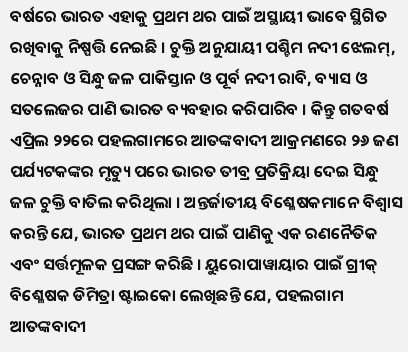ବର୍ଷରେ ଭାରତ ଏହାକୁ ପ୍ରଥମ ଥର ପାଇଁ ଅସ୍ଥାୟୀ ଭାବେ ସ୍ଥିଗିତ ରଖିବାକୁ ନିଷ୍ପତ୍ତି ନେଇଛି । ଚୁକ୍ତି ଅନୁଯାୟୀ ପଶ୍ଚିମ ନଦୀ ଝେଲମ୍, ଚେନ୍ନାବ ଓ ସିନ୍ଧୁ ଜଳ ପାକିସ୍ତାନ ଓ ପୂର୍ବ ନଦୀ ରାବି, ବ୍ୟାସ ଓ ସତଲେଜର ପାଣି ଭାରତ ବ୍ୟବହାର କରିପାରିବ । କିନ୍ତୁ ଗତବର୍ଷ ଏପ୍ରିଲ ୨୨ରେ ପହଲଗାମରେ ଆତଙ୍କବାଦୀ ଆକ୍ରମଣରେ ୨୬ ଜଣ ପର୍ଯ୍ୟଟକଙ୍କର ମୃତ୍ୟୁ ପରେ ଭାରତ ତୀବ୍ର ପ୍ରତିକ୍ରିୟା ଦେଇ ସିନ୍ଧୁ ଜଳ ଚୁକ୍ତି ବାତିଲ କରିଥିଲା । ଅନ୍ତର୍ଜାତୀୟ ବିଶ୍ଳେଷକମାନେ ବିଶ୍ୱାସ କରନ୍ତି ଯେ, ଭାରତ ପ୍ରଥମ ଥର ପାଇଁ ପାଣିକୁ ଏକ ରଣନୈତିକ ଏବଂ ସର୍ତ୍ତମୂଳକ ପ୍ରସଙ୍ଗ କରିଛି । ୟୁରୋପାୱାୟାର ପାଇଁ ଗ୍ରୀକ୍ ବିଶ୍ଳେଷକ ଡିମିତ୍ରା ଷ୍ଟାଇକୋ ଲେଖିଛନ୍ତି ଯେ, ପହଲଗାମ ଆତଙ୍କବାଦୀ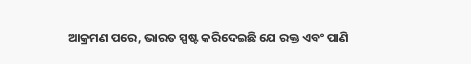ଆକ୍ରମଣ ପରେ, ଭାରତ ସ୍ପଷ୍ଟ କରିଦେଇଛି ଯେ ରକ୍ତ ଏବଂ ପାଣି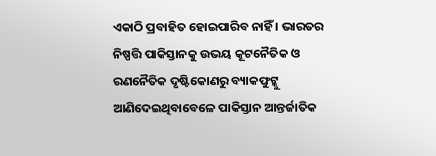ଏକାଠି ପ୍ରବାହିତ ହୋଇପାରିବ ନାହିଁ । ଭାରତର ନିଷ୍ପତ୍ତି ପାକିସ୍ତାନକୁ ଉଭୟ କୂଟନୈତିକ ଓ ରଣନୈତିକ ଦୃଷ୍ଟିକୋଣରୁ ବ୍ୟାକଫୁଟ୍କୁ ଆଣିଦେଇଥିବାବେଳେ ପାକିସ୍ତାନ ଆନ୍ତର୍ଜାତିକ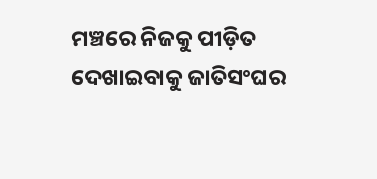ମଞ୍ଚରେ ନିଜକୁ ପୀଡ଼ିତ ଦେଖାଇବାକୁ ଜାତିସଂଘର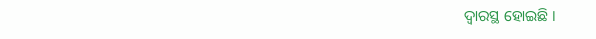ଦ୍ବାରସ୍ଥ ହୋଇଛି ।